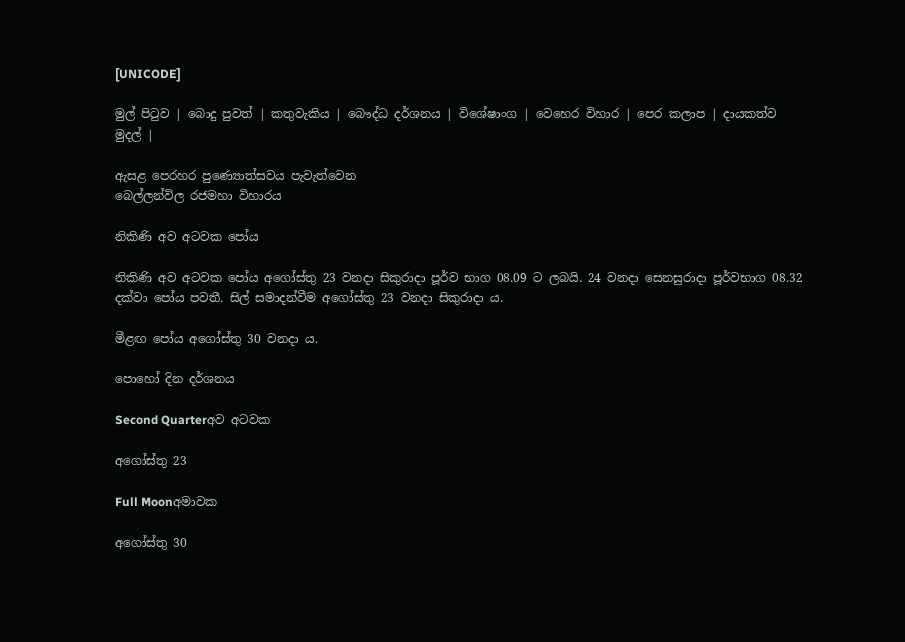[UNICODE]

මුල් පිටුව | බොදු පුවත් | කතුවැකිය | බෞද්ධ දර්ශනය | විශේෂාංග | වෙහෙර විහාර | පෙර කලාප | දායකත්ව මුදල් |

ඇසළ පෙරහර පුණ්‍යොත්සවය පැවැත්වෙන
බෙල්ලන්විල රජමහා විහාරය

නිකිණි අව අටවක පෝය

නිකිණි අව අටවක පෝය අගෝස්තු 23 වනදා සිකුරාදා පූර්ව භාග 08.09 ට ලබයි. 24 වනදා සෙනසුරාදා පූර්වභාග 08.32 දක්වා පෝය පවතී. සිල් සමාදන්වීම අගෝස්තු 23 වනදා සිකුරාදා ය.

මීළඟ පෝය අගෝස්තු 30 වනදා ය.

පොහෝ දින දර්ශනය

Second Quarterඅව අටවක

අගෝස්තු 23

Full Moonඅමාවක

අගෝස්තු 30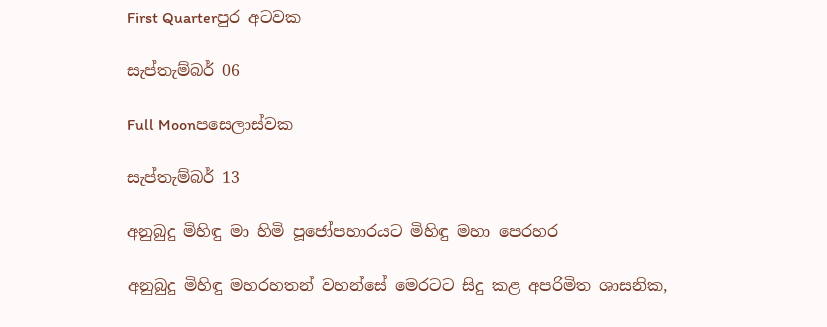First Quarterපුර අටවක

සැප්තැම්බර් 06

Full Moonපසෙලාස්වක

සැප්තැම්බර් 13

අනුබුදු මිහිඳු මා හිමි පූජෝපහාරයට මිහිඳු මහා පෙරහර

අනුබුදු මිහිඳු මහරහතන් වහන්සේ මෙරටට සිදු කළ අපරිමිත ශාසනික,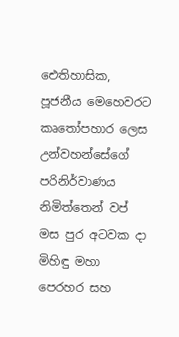ඓතිහාසික, පූජනීය මෙහෙවරට කෘතෝපහාර ලෙස උන්වහන්සේගේ පරිනිර්වාණය නිමිත්තෙන් වප් මස පුර අටවක දා මිහිඳු මහා පෙරහර සහ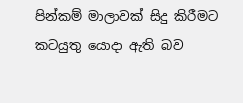පින්කම් මාලාවක් සිදු කිරීමට කටයුතු යොදා ඇති බව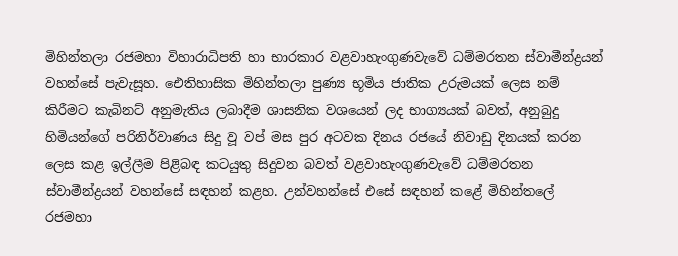මිහින්තලා රජමහා විහාරාධිපති හා භාරකාර වළවාහැංගුණවැවේ ධම්මරතන ස්වාමීන්ද්‍රයන් වහන්සේ පැවැසූහ. ඓතිහාසික මිහින්තලා පුණ්‍ය භූමිය ජාතික උරුමයක් ලෙස නම් කිරීමට කැබිනට් අනුමැතිය ලබාදීම ශාසනික වශයෙන් ලද භාග්‍යයක් බවත්, අනුබුදු හිමියන්ගේ පරිනිර්වාණය සිදු වූ වප් මස පුර අටවක දිනය රජයේ නිවාඩු දිනයක් කරන ලෙස කළ ඉල්ලීම පිළිබඳ කටයුතු සිදුවන බවත් වළවාහැංගුණවැවේ ධම්මරතන ස්වාමීන්ද්‍රයන් වහන්සේ සඳහන් කළහ. උන්වහන්සේ එසේ සඳහන් කළේ මිහින්තලේ රජමහා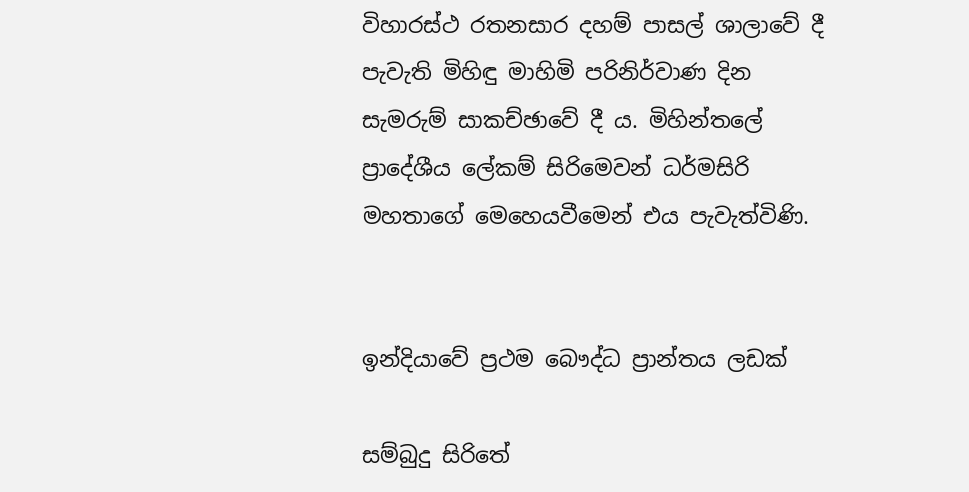විහාරස්ථ රතනසාර දහම් පාසල් ශාලාවේ දී පැවැති මිහිඳු මාහිමි පරිනිර්වාණ දින සැමරුම් සාකච්ඡාවේ දී ය. මිහින්තලේ ප්‍රාදේශීය ලේකම් සිරිමෙවන් ධර්මසිරි මහතාගේ මෙහෙයවීමෙන් එය පැවැත්විණි.


ඉන්දියාවේ ප්‍රථම බෞද්ධ ප්‍රාන්තය ලඩක්

සම්බුදු සිරිතේ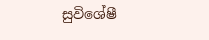සුවිශේෂී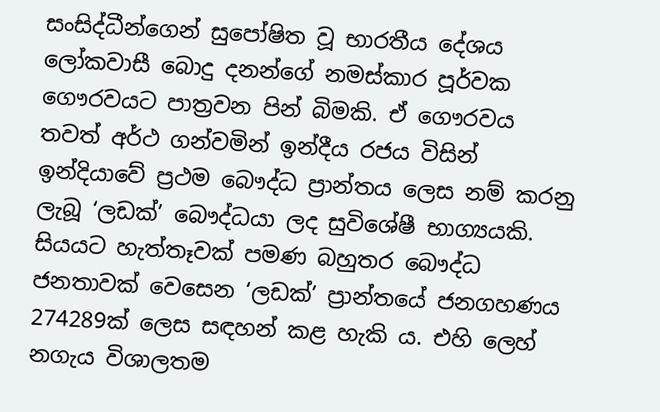සංසිද්ධීන්ගෙන් සුපෝෂිත වූ භාරතීය දේශය ලෝකවාසී බොදු දනන්ගේ නමස්කාර පූර්වක ගෞරවයට පාත්‍රවන පින් බිමකි. ඒ ගෞරවය තවත් අර්ථ ගන්වමින් ඉන්දීය රජය විසින් ඉන්දියාවේ ප්‍රථම බෞද්ධ ප්‍රාන්තය ලෙස නම් කරනු ලැබූ ‘ලඩක්’ බෞද්ධයා ලද සුවිශේෂී භාග්‍යයකි. සියයට හැත්තෑවක් පමණ බහුතර බෞද්ධ ජනතාවක් වෙසෙන ‘ලඩක්’ ප්‍රාන්තයේ ජනගහණය 274289ක් ලෙස සඳහන් කළ හැකි ය. එහි ලෙහ් නගැය විශාලතම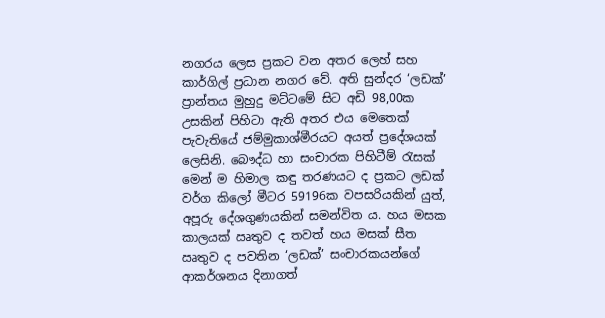නගරය ලෙස ප්‍රකට වන අතර ලෙහ් සහ කාර්ගිල් ප්‍රධාන නගර වේ. අති සුන්දර ‘ලඩක්’ ප්‍රාන්තය මුහුදු මට්ටමේ සිට අඩි 98,00ක උසකින් පිහිටා ඇති අතර එය මෙතෙක් පැවැතියේ ජම්මුකාශ්මීරයට අයත් ප්‍රදේශයක් ලෙසිනි. බෞද්ධ හා සංචාරක පිහිටීම් රැසක් මෙන් ම හිමාල කඳු තරණයට ද ප්‍රකට ලඩක් වර්ග කිලෝ මීටර 59196ක වපසරියකින් යුත්, අපූරු දේශගුණයකින් සමන්විත ය. හය මසක කාලයක් ඍතුව ද තවත් හය මසක් සීත ඍතුව ද පවතින ‘ලඩක්’ සංචාරකයන්ගේ ආකර්ශනය දිනාගත්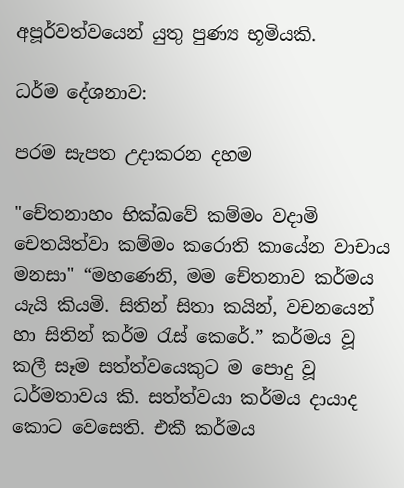අපූර්වත්වයෙන් යුතු පුණ්‍ය භූමියකි.

ධර්ම දේශනාව:

පරම සැපත උදාකරන දහම

"චේතනාහං භික්ඛවේ කම්මං වදාමි චෙතයිත්වා කම්මං කරොති කායේන වාචාය මනසා" “මහණෙනි, මම චේතනාව කර්මය යැයි කියමි. සිතින් සිතා කයින්, වචනයෙන් හා සිතින් කර්ම රැස් කෙරේ.” කර්මය වූ කලී සෑම සත්ත්වයෙකුට ම පොදු වූ ධර්මතාවය කි. සත්ත්වයා කර්මය දායාද කොට වෙසෙති. එකී කර්මය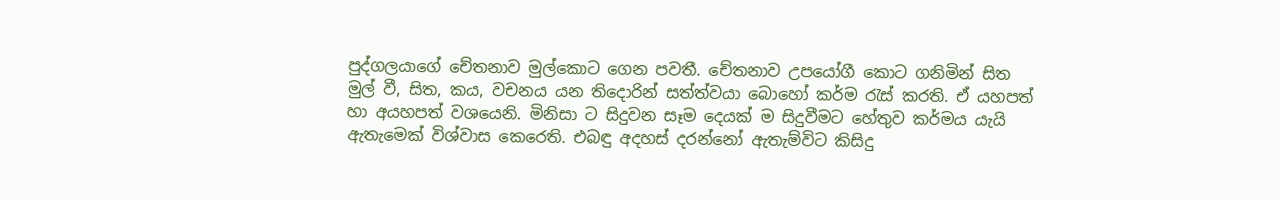පුද්ගලයාගේ චේතනාව මුල්කොට ගෙන පවතී. චේතනාව උපයෝගී කොට ගනිමින් සිත මුල් වී, සිත, කය, වචනය යන තිදොරින් සත්ත්වයා බොහෝ කර්ම රැස් කරති. ඒ යහපත් හා අයහපත් වශයෙනි. මිනිසා ට සිදුවන සෑම දෙයක් ම සිදුවීමට හේතුව කර්මය යැයි ඇතැමෙක් විශ්වාස කෙරෙති. එබඳු අදහස් දරන්නෝ ඇතැම්විට කිසිදු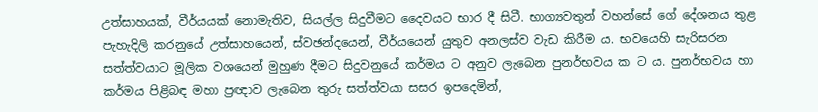උත්සාහයක්, වීර්යයක් නොමැතිව, සියල්ල සිදුවීමට දෛවයට භාර දී සිටී. භාග්‍යවතුන් වහන්සේ ගේ දේශනය තුළ පැහැදිලි කරනුයේ උත්සාහයෙන්, ස්වඡන්දයෙන්, වීර්යයෙන් යුතුව අනලස්ව වැඩ කිරීම ය. භවයෙහි සැරිසරන සත්ත්වයාට මූලික වශයෙන් මුහුණ දීමට සිදුවනුයේ කර්මය ට අනුව ලැබෙන පුනර්භවය ක ට ය. පුනර්භවය හා කර්මය පිළිබඳ මහා ප්‍රඥාව ලැබෙන තුරු සත්ත්වයා සසර ඉපදෙමින්,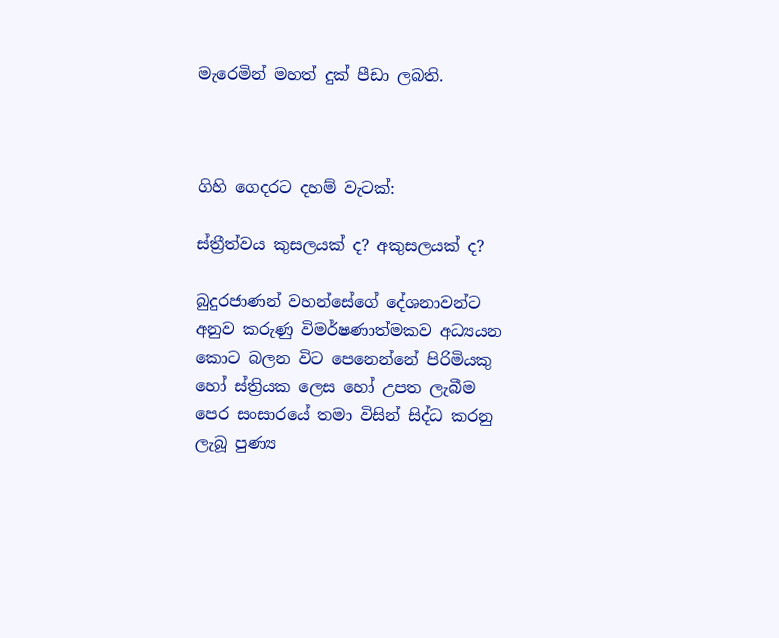මැරෙමින් මහත් දුක් පීඩා ලබති.



ගිහි ගෙදරට දහම් වැටක්:

ස්ත්‍රීත්වය කුසලයක් ද? අකුසලයක් ද?

බුදුරජාණන් වහන්සේගේ දේශනාවන්ට අනුව කරුණු විමර්ෂණාත්මකව අධ්‍යයන කොට බලන විට පෙනෙන්නේ පිරිමියකු හෝ ස්ත්‍රියක ලෙස හෝ උපත ලැබීම පෙර සංසාරයේ තමා විසින් සිද්ධ කරනු ලැබූ පුණ්‍ය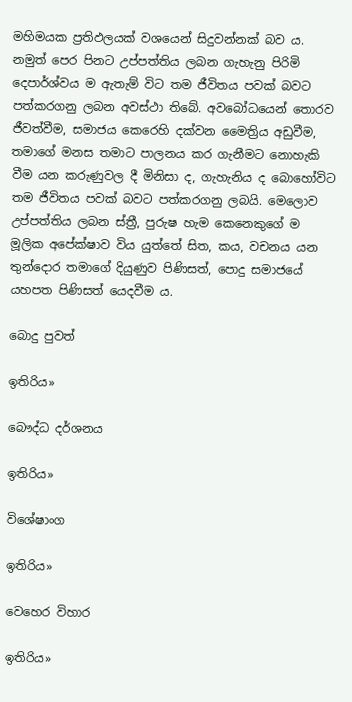මහිමයක ප්‍රතිඵලයක් වශයෙන් සිදුවන්නක් බව ය. නමුත් පෙර පිනට උප්පත්තිය ලබන ගැහැනු පිරිමි දෙපාර්ශ්වය ම ඇතැම් විට තම ජීවිතය පවක් බවට පත්කරගනු ලබන අවස්ථා තිබේ. අවබෝධයෙන් තොරව ජීවත්වීම, සමාජය කෙරෙහි දක්වන මෛත්‍රිය අඩුවීම, තමාගේ මනස තමාට පාලනය කර ගැනීමට නොහැකි වීම යන කරුණුවල දී මිනිසා ද, ගැහැනිය ද බොහෝවිට තම ජීවිතය පවක් බවට පත්කරගනු ලබයි. මෙලොව උප්පත්තිය ලබන ස්ත්‍රී, පුරුෂ හැම කෙනෙකුගේ ම මූලික අපේක්ෂාව විය යුත්තේ සිත, කය, වචනය යන තුන්දොර තමාගේ දියුණුව පිණිසත්, පොදු සමාජයේ යහපත පිණිසත් යෙදවීම ය.

බොදු පුවත්

ඉතිරිය»

බෞද්ධ දර්ශනය

ඉතිරිය»

විශේෂාංග

ඉතිරිය»

වෙහෙර විහාර

ඉතිරිය»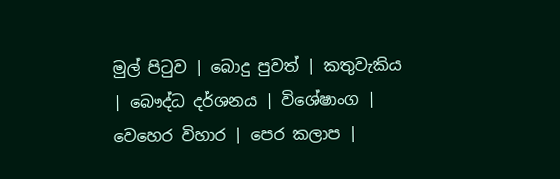මුල් පිටුව | බොදු පුවත් | කතුවැකිය | බෞද්ධ දර්ශනය | විශේෂාංග | වෙහෙර විහාර | පෙර කලාප |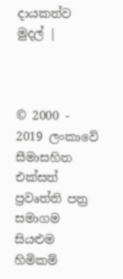දායකත්ව මුදල් |



© 2000 - 2019 ලංකාවේ සීමාසහිත එක්සත් ප්‍රවෘත්ති පත්‍ර සමාගම
සියළුම හිමිකම්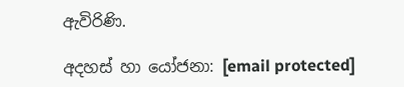ඇවිරිණි.

අදහස් හා යෝජනා: [email protected]